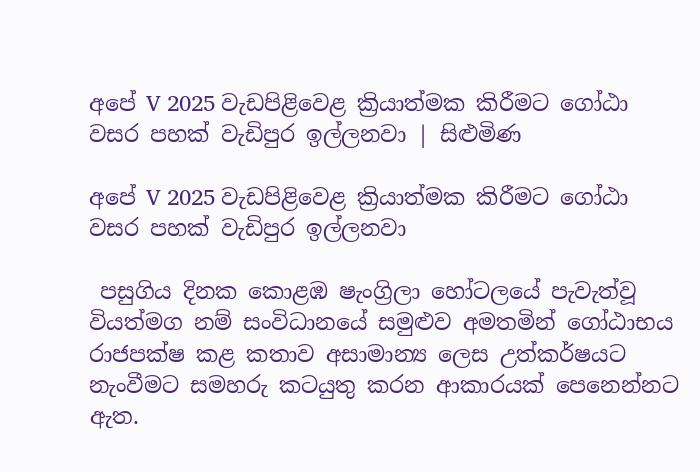අපේ V 2025 වැඩපිළිවෙළ ක්‍රියාත්මක කිරීමට ගෝඨා වසර පහක් වැඩිපුර ඉල්ලනවා | සිළුමිණ

අපේ V 2025 වැඩපිළිවෙළ ක්‍රියාත්මක කිරීමට ගෝඨා වසර පහක් වැඩිපුර ඉල්ලනවා

 පසුගිය දිනක කොළඹ ෂැංග්‍රිලා හෝටලයේ පැවැත්වූ වියත්මග නම් සංවිධානයේ සමුළුව අමතමින් ගෝඨාභය රාජපක්ෂ කළ කතාව අසාමාන්‍ය ලෙස උත්කර්ෂයට නැංවීමට සමහරු කටයුතු කරන ආකාරයක් පෙනෙන්නට ඇත.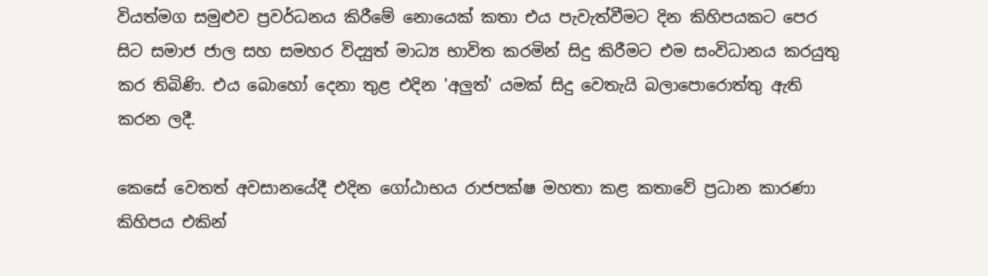වියත්මග සමුළුව ප්‍රවර්ධනය කිරීමේ නොයෙක් කතා එය පැවැත්වීමට දින කිහිපයකට පෙර සිට සමාජ ජාල සහ සමහර විද්‍යුත් මාධ්‍ය භාවිත කරමින් සිදු කිරීමට එම සංවිධානය කරයුතු කර තිබිණි. එය බොහෝ දෙනා තුළ එදින 'අලුත්' යමක් සිදු වෙතැයි බලාපොරොත්තු ඇති කරන ලදී.

කෙසේ වෙතත් අවසානයේදී එදින ගෝඨාභය රාජපක්ෂ මහතා කළ කතාවේ ප්‍රධාන කාරණා කිහිපය එකින්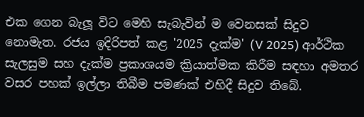එක ගෙන බැලූ විට මෙහි සැබැවින් ම වෙනසක් සිදුව නොමැත. රජය ඉදිරිපත් කළ '2025 දැක්ම' (V 2025) ආර්ථික සැලසුම සහ දැක්ම ප්‍රකාශයම ක්‍රියාත්මක කිරීම සඳහා අමතර වසර පහක් ඉල්ලා තිබීම පමණක් එහිදී සිදුව තිබේ.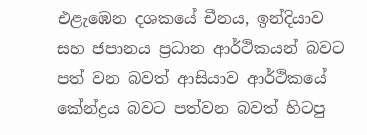එළැඹෙන දශකයේ චීනය, ඉන්දියාව සහ ජපානය ප්‍රධාන ආර්ථිකයන් බවට පත් වන බවත් ආසියාව ආර්ථිකයේ කේන්ද්‍රය බවට පත්වන බවත් හිටපු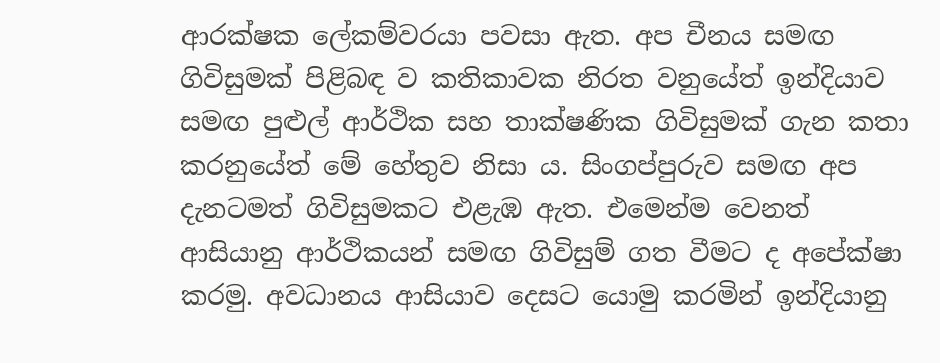ආරක්ෂක ලේකම්වරයා පවසා ඇත. අප චීනය සමඟ ගිවිසුමක් පිළිබඳ ව කතිකාවක නිරත වනුයේත් ඉන්දියාව සමඟ පුළුල් ආර්ථික සහ තාක්ෂණික ගිවිසුමක් ගැන කතා කරනුයේත් මේ හේතුව නිසා ය. සිංගප්පුරුව සමඟ අප දැනටමත් ගිවිසුමකට එළැඹ ඇත. එමෙන්ම වෙනත් ආසියානු ආර්ථිකයන් සමඟ ගිවිසුම් ගත වීමට ද අපේක්ෂා කරමු. අවධානය ආසියාව දෙසට යොමු කරමින් ඉන්දියානු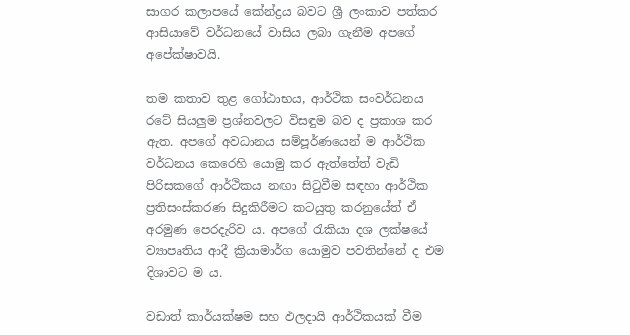සාගර කලාපයේ කේන්ද්‍රය බවට ශ්‍රී ලංකාව පත්කර ආසියාවේ වර්ධනයේ වාසිය ලබා ගැනීම අපගේ අපේක්ෂාවයි.

තම කතාව තුළ ගෝඨාභය, ආර්ථික සංවර්ධනය රටේ සියලුම ප්‍රශ්නවලට විසඳුම බව ද ප්‍රකාශ කර ඇත. අපගේ අවධානය සම්පූර්ණයෙන් ම ආර්ථික වර්ධනය කෙරෙහි යොමු කර ඇත්තේත් වැඩි පිරිසකගේ ආර්ථිකය නඟා සිටුවීම සඳහා ආර්ථික ප්‍රතිසංස්කරණ සිදුකිරීමට කටයුතු කරනුයේත් ඒ අරමුණ පෙරදැරිව ය. අපගේ රැකියා දශ ලක්ෂයේ ව්‍යාපෘතිය ආදී ක්‍රියාමාර්ග යොමුව පවතින්නේ ද එම දිශාවට ම ය.

වඩාත් කාර්යක්ෂම සහ ඵලදායි ආර්ථිකයක් වීම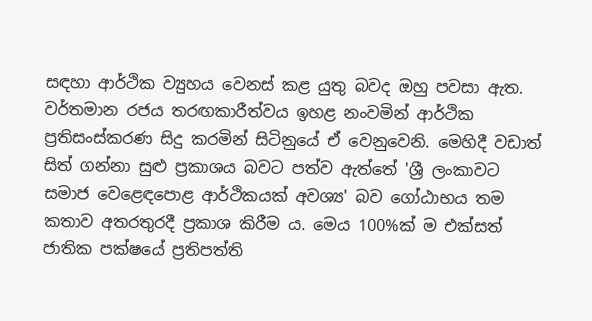සඳහා ආර්ථික ව්‍යුහය වෙනස් කළ යුතු බවද ඔහු පවසා ඇත. වර්තමාන රජය තරඟකාරීත්වය ඉහළ නංවමින් ආර්ථික ප්‍රතිසංස්කරණ සිදු කරමින් සිටිනුයේ ඒ වෙනුවෙනි. මෙහිදී වඩාත් සිත් ගන්නා සුළු ප්‍රකාශය බවට පත්ව ඇත්තේ 'ශ්‍රී ලංකාවට සමාජ වෙළෙඳපොළ ආර්ථිකයක් අවශ්‍ය' බව ගෝඨාභය තම කතාව අතරතුරදී ප්‍රකාශ කිරීම ය. මෙය 100%ක් ම එක්සත් ජාතික පක්ෂයේ ප්‍රතිපත්ති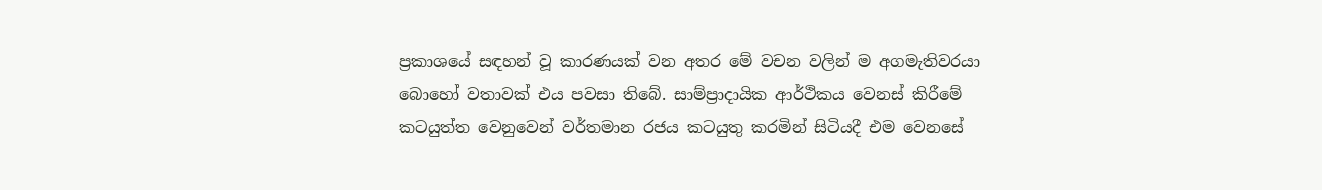ප්‍රකාශයේ සඳහන් වූ කාරණයක් වන අතර මේ වචන වලින් ම අගමැතිවරයා බොහෝ වතාවක් එය පවසා තිබේ. සාම්ප්‍රාදායික ආර්ථිකය වෙනස් කිරීමේ කටයුත්ත වෙනුවෙන් වර්තමාන රජය කටයුතු කරමින් සිටියදී එම වෙනසේ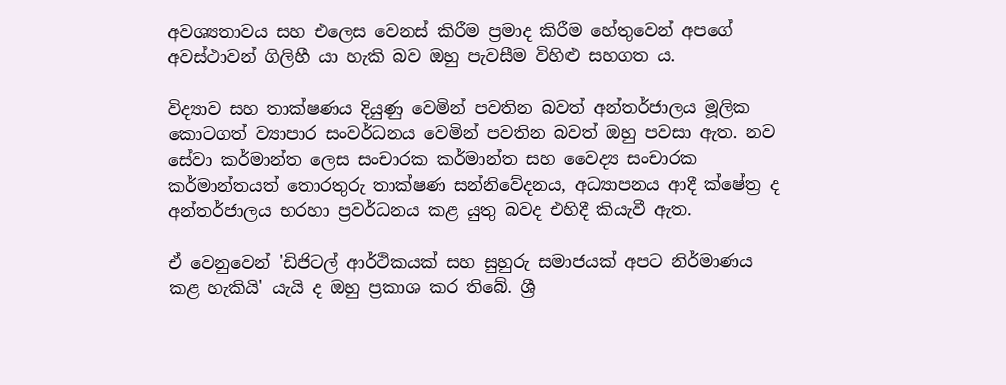අවශ්‍යතාවය සහ එලෙස වෙනස් කිරීම ප්‍රමාද කිරීම හේතුවෙන් අපගේ අවස්ථාවන් ගිලිහී යා හැකි බව ඔහු පැවසීම විහිළු සහගත ය.

විද්‍යාව සහ තාක්ෂණය දියුණු වෙමින් පවතින බවත් අන්තර්ජාලය මූලික කොටගත් ව්‍යාපාර සංවර්ධනය වෙමින් පවතින බවත් ඔහු පවසා ඇත. නව සේවා කර්මාන්ත ලෙස සංචාරක කර්මාන්ත සහ වෛද්‍ය සංචාරක කර්මාන්තයත් තොරතුරු තාක්ෂණ සන්නිවේදනය, අධ්‍යාපනය ආදී ක්ෂේත්‍ර ද අන්තර්ජාලය භරහා ප්‍රවර්ධනය කළ යුතු බවද එහිදී කියැවී ඇත.

ඒ වෙනුවෙන් 'ඩිජිටල් ආර්ථිකයක් සහ සුහුරු සමාජයක් අපට නිර්මාණය කළ හැකියි' යැයි ද ඔහු ප්‍රකාශ කර තිබේ. ශ්‍රී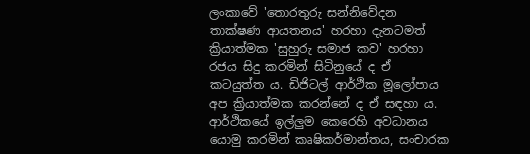ලංකාවේ 'තොරතුරු සන්නිවේදන තාක්ෂණ ආයතනය' හරහා දැනටමත් ක්‍රියාත්මක 'සුහුරු සමාජ කව' හරහා රජය සිදු කරමින් සිටිනුයේ ද ඒ කටයුත්ත ය. ඩිජිටල් ආර්ථික මූලෝපාය අප ක්‍රියාත්මක කරන්නේ ද ඒ සඳහා ය. ආර්ථිකයේ ඉල්ලුම කෙරෙහි අවධානය යොමු කරමින් කෘෂිකර්මාන්තය, සංචාරක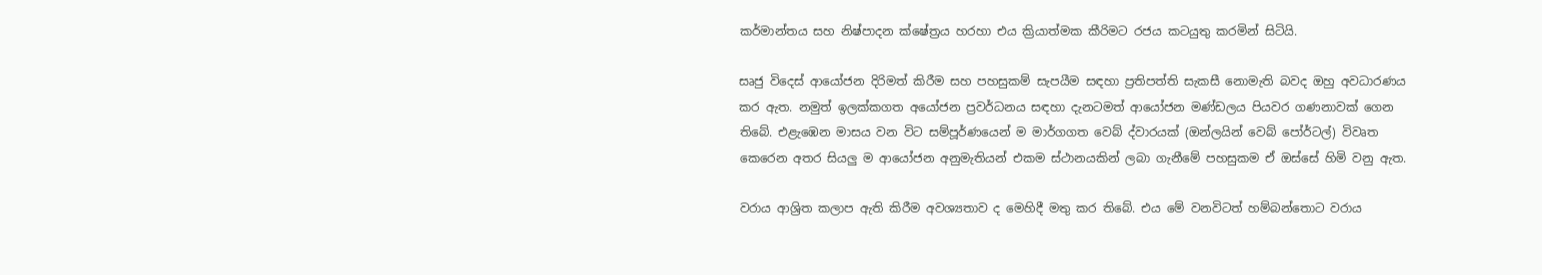කර්මාන්තය සහ නිෂ්පාදන ක්ෂේත්‍රය හරහා එය ක්‍රියාත්මක කීරිමට රජය කටයුතු කරමින් සිටියි.

සෘජු විදෙස් ආයෝජන දිරිමත් කිරීම සහ පහසුකම් සැපයීම සඳහා ප්‍රතිපත්ති සැකසී නොමැති බවද ඔහු අවධාරණය කර ඇත. නමුත් ඉලක්කගත අයෝජන ප්‍රවර්ධනය සඳහා දැනටමත් ආයෝජන මණ්ඩලය පියවර ගණනාවක් ගෙන තිබේ. එළැඹෙන මාසය වන විට සම්පූර්ණයෙන් ම මාර්ගගත වෙබ් ද්වාරයක් (ඔන්ලයින් වෙබ් පෝර්ටල්) විවෘත කෙරෙන අතර සියලු ම ආයෝජන අනුමැතියන් එකම ස්ථානයකින් ලබා ගැනීමේ පහසුකම ඒ ඔස්සේ හිමි වනු ඇත.

වරාය ආශ්‍රිත කලාප ඇති කිරීම අවශ්‍යතාව ද මෙහිදී මතු කර තිබේ. එය මේ වනවිටත් හම්බන්තොට වරාය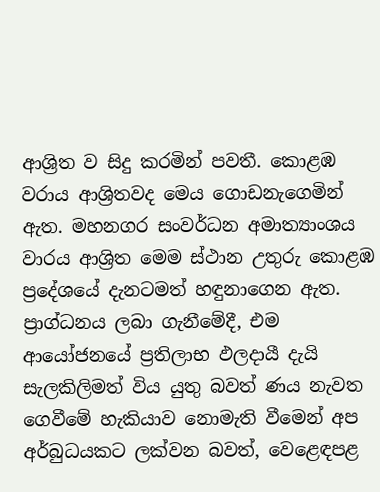ආශ්‍රිත ව සිදු කරමින් පවතී. කොළඹ වරාය ආශ්‍රිතවද මෙය ගොඩනැගෙමින් ඇත. මහනගර සංවර්ධන අමාත්‍යාංශය වාරය ආශ්‍රිත මෙම ස්ථාන උතුරු කොළඹ ප්‍රදේශයේ දැනටමත් හඳුනාගෙන ඇත. ප්‍රාග්ධනය ලබා ගැනීමේදී, එම ආයෝජනයේ ප්‍රතිලාභ ඵලදායී දැයි සැලකිලිමත් විය යුතු බවත් ණය නැවත ගෙවීමේ හැකියාව නොමැති වීමෙන් අප අර්බුධයකට ලක්වන බවත්, වෙළෙඳපළ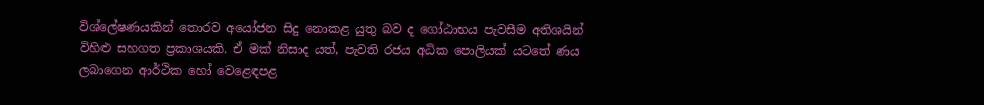විශ්ලේෂණයකින් තොරව අයෝජන සිදු නොකළ යුතු බව ද ගෝඨාභය පැවසීම අතිශයින් විහිළු සහගත ප්‍රකාශයකි. ඒ මක් නිසාද යත්, පැවති රජය අධික පොලියක් යටතේ ණය ලබාගෙන ආර්ථික හෝ වෙළෙඳපළ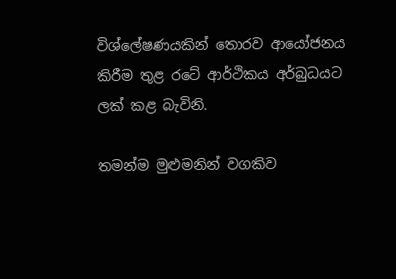විශ්ලේෂණයකින් තොරව ආයෝජනය කිරීම තුළ රටේ ආර්ථිකය අර්බුධයට ලක් කළ බැවිනි.

තමන්ම මුළුමනින් වගකිව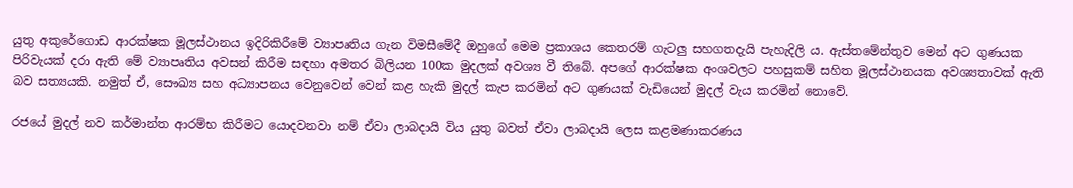යුතු අකුරේගොඩ ආරක්ෂක මූලස්ථානය ඉදිරිකිරීමේ ව්‍යාපෘතිය ගැන විමසීමේදී ඔහුගේ මෙම ප්‍රකාශය කෙතරම් ගැටලු සහගතදැයි පැහැදිලි ය. ඇස්තමේන්තුව මෙන් අට ගුණයක පිරිවැයක් දරා ඇති මේ ව්‍යාපෘතිය අවසන් කිරීම සඳහා අමතර බිලියන 100ක මුදලක් අවශ්‍ය වී තිබේ. අපගේ ආරක්ෂක අංශවලට පහසුකම් සහිත මූලස්ථානයක අවශ්‍යතාවක් ඇති බව සත්‍යයකි. නමුත් ඒ, සෞඛ්‍ය සහ අධ්‍යාපනය වෙනුවෙන් වෙන් කළ හැකි මුදල් කැප කරමින් අට ගුණයක් වැඩියෙන් මුදල් වැය කරමින් නොවේ.

රජයේ මුදල් නව කර්මාන්ත ආරම්භ කිරීමට යොදවනවා නම් ඒවා ලාබදායි විය යුතු බවත් ඒවා ලාබදායි ලෙස කළමණාකරණය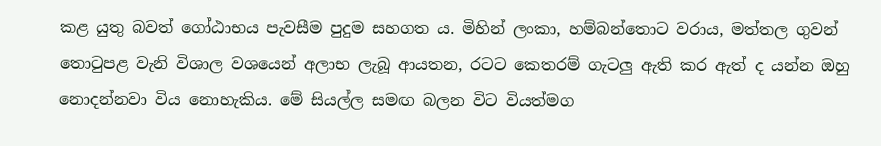කළ යුතු බවත් ගෝඨාභය පැවසීම පුදුම සහගත ය. මිහින් ලංකා, හම්බන්තොට වරාය, මත්තල ගුවන් තොටුපළ වැනි විශාල වශයෙන් අලාභ ලැබූ ආයතන, රටට කෙතරම් ගැටලු ඇති කර ඇත් ද යන්න ඔහු නොදන්නවා විය නොහැකිය. මේ සියල්ල සමඟ බලන විට වියත්මග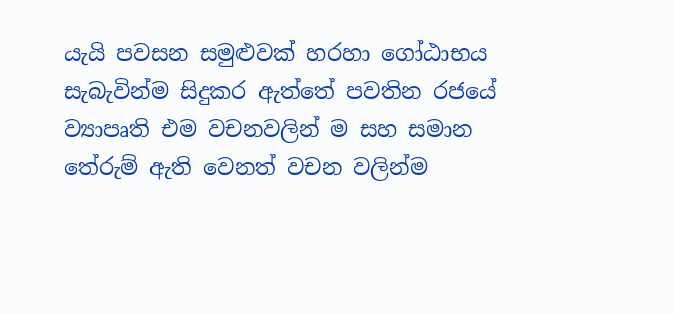යැයි පවසන සමුළුවක් හරහා ගෝඨාභය සැබැවින්ම සිදුකර ඇත්තේ පවතින රජයේ ව්‍යාපෘති එම වචනවලින් ම සහ සමාන තේරුම් ඇති වෙනත් වචන වලින්ම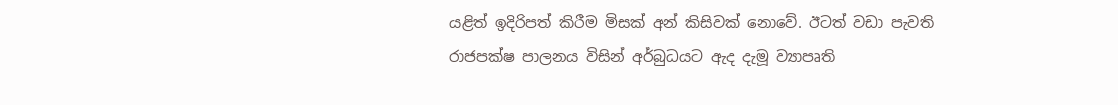යළිත් ඉදිරිපත් කිරීම මිසක් අන් කිසිවක් නොවේ. ඊටත් වඩා පැවති රාජපක්ෂ පාලනය විසින් අර්බුධයට ඇද දැමූ ව්‍යාපෘති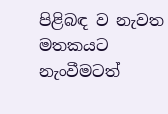පිළිබඳ ව නැවත මතකයට නැංවීමටත්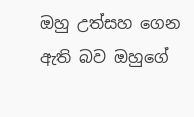ඔහු උත්සහ ගෙන ඇති බව ඔහුගේ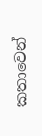කතාවෙන්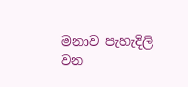මනාව පැහැදිලි වන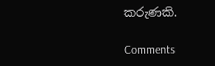කරුණකි.

Comments